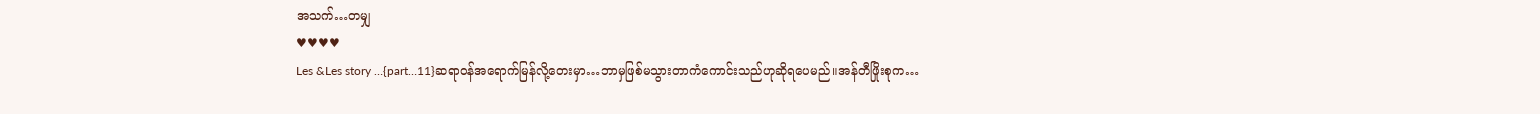အသက်…တမျှ
♥♥♥♥
Les &Les story …{part…11}ဆရာဝန်အရောက်မြန်လို့တေးမှာ…ဘာမှဖြစ်မသွားတာကံကောင်းသည်ဟုဆိုရပေမည်။အန်တီဖြိုးစုက…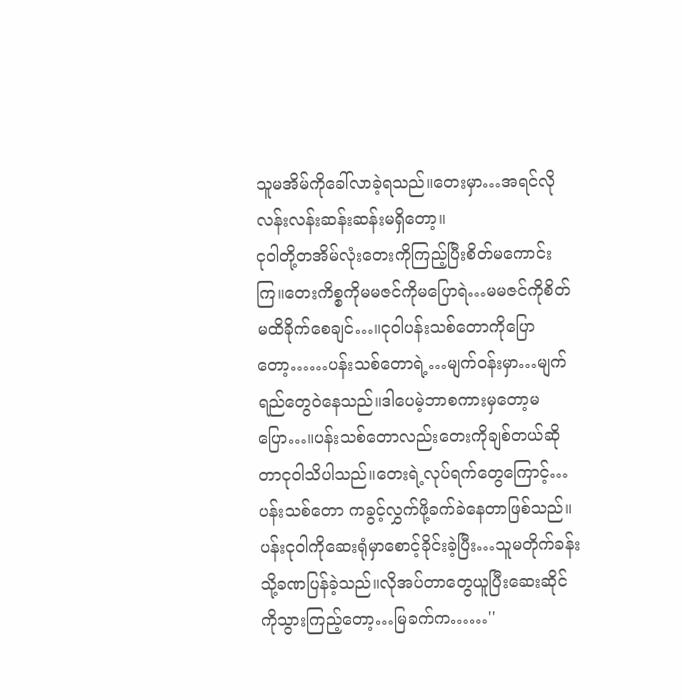သူမအိမ်ကိုခေါ်လာခဲ့ရသည်။တေးမှာ…အရင်လိုလန်းလန်းဆန်းဆန်းမရှိတော့။
ငုဝါတို့တအိမ်လုံးတေးကိုကြည့်ပြီးစိတ်မကောင်းကြ။တေးကိစ္စကိုမမဇင်ကိုမပြောရဲ…မမဇင်ကိုစိတ်မထိခိုက်စေချင်…။ငုဝါပန်းသစ်တောကိုပြောတော့……ပန်းသစ်တောရဲ့…မျက်ဝန်းမှာ…မျက်ရည်တွေဝဲနေသည်။ဒါပေမဲ့ဘာစကားမှတော့မပြော…။ပန်းသစ်တောလည်းတေးကိုချစ်တယ်ဆိုတာငုဝါသိပါသည်။တေးရဲ့လုပ်ရက်တွေကြောင့်…ပန်းသစ်တော ကခွင့်လွှက်ဖို့ခက်ခဲနေတာဖြစ်သည်။
ပန်းငုဝါကိုဆေးရုံမှာစောင့်ခိုင်းခဲ့ပြီး…သူမတိုက်ခန်းသို့ခဏပြန်ခဲ့သည်။လိုအပ်တာတွေယူပြီးဆေးဆိုင်ကိုသွားကြည့်တော့…မြခက်က……''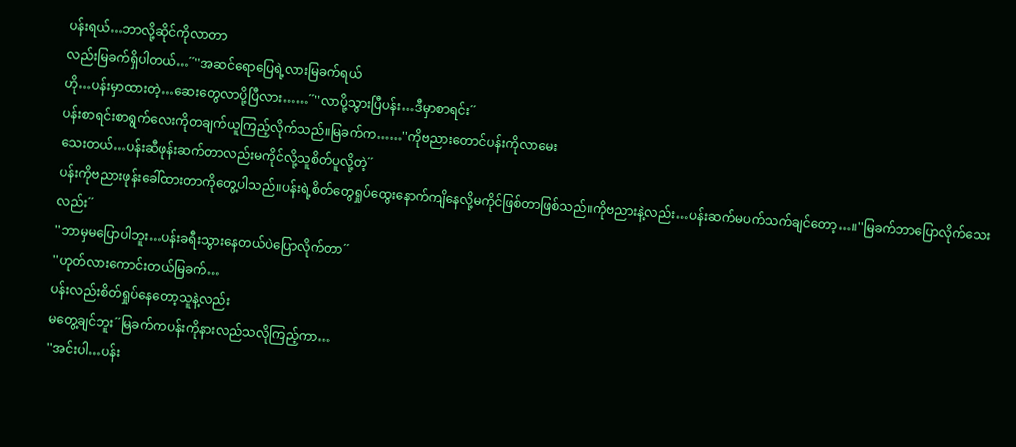ပန်းရယ်…ဘာလို့ဆိုင်ကိုလာတာ
လည်းမြခက်ရှိပါတယ်…´´''အဆင်ရောပြေရဲ့လားမြခက်ရယ်
ဟို…ပန်းမှာထားတဲ့…ဆေးတွေလာပို့ပြီလား……´´''လာပို့သွားပြီပန်း…ဒီမှာစာရင်း´´
ပန်းစာရင်းစာရွက်လေးကိုတချက်ယူကြည့်လိုက်သည်။မြခက်က……''ကိုဗညားတောင်ပန်းကိုလာမေး
သေးတယ်…ပန်းဆီဖုန်းဆက်တာလည်းမကိုင်လို့သူစိတ်ပူလို့တဲ့´´
ပန်းကိုဗညားဖုန်းခေါ်ထားတာကိုတွေ့ပါသည်။ပန်းရဲ့စိတ်တွေရှုပ်ထွေးနောက်ကျိနေလို့မကိုင်ဖြစ်တာဖြစ်သည်။ကိုဗညားနဲ့လည်း…ပန်းဆက်မပက်သက်ချင်တော့…။''မြခက်ဘာပြောလိုက်သေးလည်း´´
''ဘာမှမပြောပါဘူး…ပန်းခရီးသွားနေတယ်ပဲပြောလိုက်တာ´´
''ဟုတ်လားကောင်းတယ်မြခက်…
ပန်းလည်းစိတ်ရှုပ်နေတော့သူနဲ့လည်း
မတွေ့ချင်ဘူး´´မြခက်ကပန်းကိုနားလည်သလိုကြည့်ကာ…
''အင်းပါ…ပန်း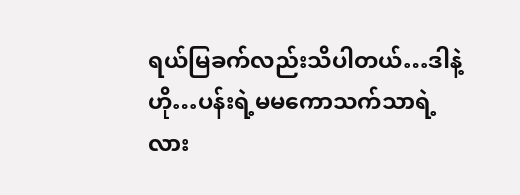ရယ်မြခက်လည်းသိပါတယ်…ဒါနဲ့ဟို…ပန်းရဲ့မမကောသက်သာရဲ့လား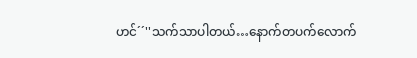ဟင်´´''သက်သာပါတယ်…နောက်တပက်လောက်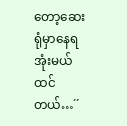တော့ဆေးရုံမှာနေရအုံးမယ်ထင်တယ်…´´